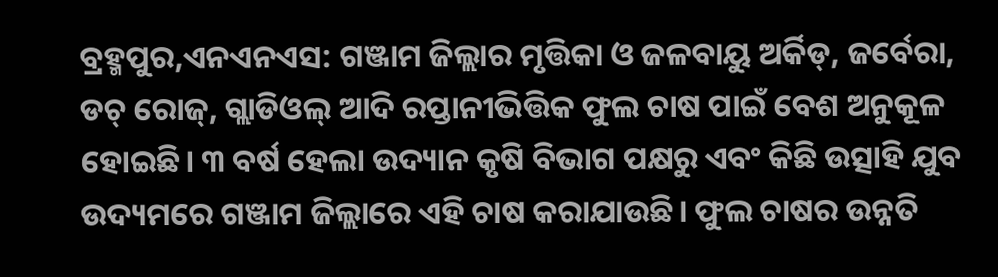ବ୍ରହ୍ମପୁର,ଏନଏନଏସ: ଗଞ୍ଜାମ ଜିଲ୍ଲାର ମୃତ୍ତିକା ଓ ଜଳବାୟୁ ଅର୍କିଡ୍, ଜର୍ବେରା, ଡଚ୍ ରୋଜ୍, ଗ୍ଲାଡିଓଲ୍ ଆଦି ରପ୍ତାନୀଭିତ୍ତିକ ଫୁଲ ଚାଷ ପାଇଁ ବେଶ ଅନୁକୂଳ ହୋଇଛି। ୩ ବର୍ଷ ହେଲା ଉଦ୍ୟାନ କୃଷି ବିଭାଗ ପକ୍ଷରୁ ଏବଂ କିଛି ଉତ୍ସାହି ଯୁବ ଉଦ୍ୟମରେ ଗଞ୍ଜାମ ଜିଲ୍ଲାରେ ଏହି ଚାଷ କରାଯାଉଛି। ଫୁଲ ଚାଷର ଉନ୍ନତି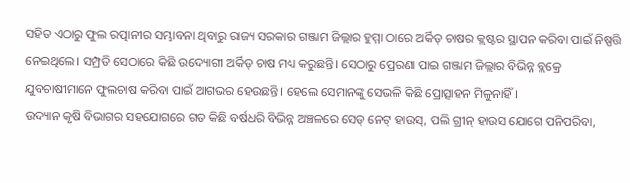ସହିତ ଏଠାରୁ ଫୁଲ ରତ୍ପାନୀର ସମ୍ଭାବନା ଥିବାରୁ ରାଜ୍ୟ ସରକାର ଗଞ୍ଜାମ ଜିଲ୍ଲାର ହୁମ୍ମା ଠାରେ ଅର୍କିଡ୍ ଚାଷର କ୍ଲଷ୍ଟର ସ୍ଥାପନ କରିବା ପାଇଁ ନିଷ୍ପତ୍ତି ନେଇଥିଲେ। ସମ୍ପ୍ରତି ସେଠାରେ କିଛି ଉଦ୍ୟୋଗୀ ଅର୍କିଡ୍ ଚାଷ ମଧ୍ୟ କରୁଛନ୍ତି। ସେଠାରୁ ପ୍ରେରଣା ପାଇ ଗଞ୍ଜାମ ଜିଲ୍ଲାର ବିଭିନ୍ନ ବ୍ଲକ୍ରେ ଯୁବଚାଷୀମାନେ ଫୁଲଚାଷ କରିବା ପାଇଁ ଆଗଭର ହେଉଛନ୍ତି। ହେଲେ ସେମାନଙ୍କୁ ସେଭଳି କିଛି ପ୍ରୋତ୍ସାହନ ମିଳୁନାହିଁ।
ଉଦ୍ୟାନ କୃଷି ବିଭାଗର ସହଯୋଗରେ ଗତ କିଛି ବର୍ଷଧରି ବିଭିନ୍ନ ଅଞ୍ଚଳରେ ସେଡ୍ ନେଟ୍ ହାଉସ୍, ପଲି ଗ୍ରୀନ୍ ହାଉସ ଯୋଗେ ପନିପରିବା,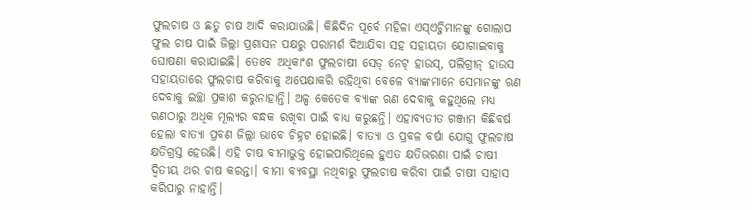ଫୁଲଚାଷ ଓ ଛତୁ ଚାଷ ଆଦି କରାଯାଉଛି। କିଛିଦିନ ପୂର୍ବେ ମହିଳା ଏସ୍ଏଚ୍ଜିମାନଙ୍କୁ ଗୋଲାପ ଫୁଲ ଚାଷ ପାଇଁ ଜିଲ୍ଲା ପ୍ରଶାସନ ପକ୍ଷରୁ ପରାମର୍ଶ ଦିଆଯିବା ସହ ସହାୟତା ଯୋଗାଇବାକୁ ଘୋଷଣା କରାଯାଇଛି। ତେବେ ଅଧିକାଂଶ ଫୁଲଚାଷୀ ସେଡ୍ ନେଟ୍ ହାଉସ୍, ପଲିଗ୍ରୀନ୍ ହାଉସ ସହାୟତାରେ ଫୁଲଚାଷ କରିବାକୁ ଅପେକ୍ଷାକରି ରହିଥିବା ବେଳେ ବ୍ୟାଙ୍କମାନେ ସେମାନଙ୍କୁ ଋଣ ଦେବାକୁ ଇଚ୍ଛା ପ୍ରକାଶ କରୁନାହାନ୍ତି। ଅଳ୍ପ କେତେକ ବ୍ୟାଙ୍କ ଋଣ ଦେବାକୁ କହୁଥିଲେ ମଧ୍ୟ ଋଣଠାରୁ ଅଧିକ ମୂଲ୍ୟର ବନ୍ଧକ ରଖିବା ପାଇଁ ବାଧ୍ୟ କରୁଛନ୍ତି। ଏହାବ୍ୟତୀତ ଗଞ୍ଜାମ କିଛିବର୍ଷ ହେଲା ବାତ୍ୟା ପ୍ରବଣ ଜିଲ୍ଲା ଭାବେ ଚିହ୍ନଟ ହୋଇଛି। ବାତ୍ୟା ଓ ପ୍ରବଳ ବର୍ଷା ଯୋଗୁ ଫୁଲଚାଷ କ୍ଷତିଗ୍ରସ୍ତ ହେଉଛି। ଏହି ଚାଷ ବୀମାଭୁକ୍ତ ହୋଇପାରିଥିଲେ ହୁଏତ କ୍ଷତିଭରଣା ପାଇଁ ଚାଷୀ ଦ୍ୱିତୀୟ ଥର ଚାଷ କରନ୍ତା। ବୀମା ବ୍ୟବସ୍ଥା ନଥିବାରୁ ଫୁଲଚାଷ କରିବା ପାଇଁ ଚାଷୀ ସାହାସ କରିପାରୁ ନାହାନ୍ତି।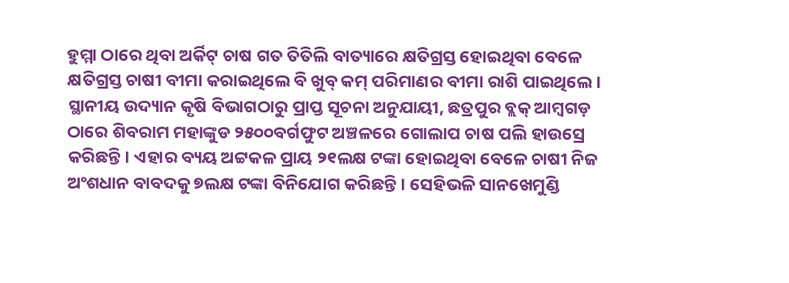ହୁମ୍ମା ଠାରେ ଥିବା ଅର୍କିଟ୍ ଚାଷ ଗତ ତିତିଲି ବାତ୍ୟାରେ କ୍ଷତିଗ୍ରସ୍ତ ହୋଇଥିବା ବେଳେ କ୍ଷତିଗ୍ରସ୍ତ ଚାଷୀ ବୀମା କରାଇଥିଲେ ବି ଖୁବ୍ କମ୍ ପରିମାଣର ବୀମା ରାଶି ପାଇଥିଲେ। ସ୍ଥାନୀୟ ଉଦ୍ୟାନ କୃଷି ବିଭାଗଠାରୁ ପ୍ରାପ୍ତ ସୂଚନା ଅନୁଯାୟୀ, ଛତ୍ରପୁର ବ୍ଲକ୍ ଆମ୍ବଗଡ଼ ଠାରେ ଶିବରାମ ମହାଙ୍କୁଡ ୨୫୦୦ବର୍ଗଫୁଟ ଅଞ୍ଚଳରେ ଗୋଲାପ ଚାଷ ପଲି ହାଉସ୍ରେ କରିଛନ୍ତି। ଏହାର ବ୍ୟୟ ଅଟ୍ଟକଳ ପ୍ରାୟ ୨୧ଲକ୍ଷ ଟଙ୍କା ହୋଇଥିବା ବେଳେ ଚାଷୀ ନିଜ ଅଂଶଧାନ ବାବଦକୁ ୭ଲକ୍ଷ ଟଙ୍କା ବିନିଯୋଗ କରିଛନ୍ତି। ସେହିଭଳି ସାନଖେମୁଣ୍ଡି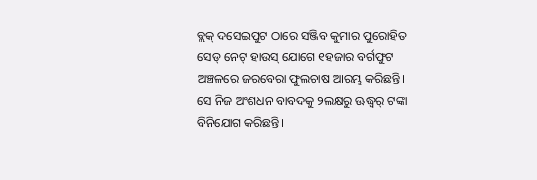ବ୍ଲକ୍ ଦସେଇପୁଟ ଠାରେ ସଞ୍ଜିବ କୁମାର ପୁରୋହିତ ସେଡ୍ ନେଟ୍ ହାଉସ୍ ଯୋଗେ ୧ହଜାର ବର୍ଗଫୁଟ ଅଞ୍ଚଳରେ ଜରବେରା ଫୁଲଚାଷ ଆରମ୍ଭ କରିଛନ୍ତି। ସେ ନିଜ ଅଂଶଧନ ବାବଦକୁ ୨ଲକ୍ଷରୁ ଊଦ୍ଧ୍ୱର୍ ଟଙ୍କା ବିନିଯୋଗ କରିଛନ୍ତି।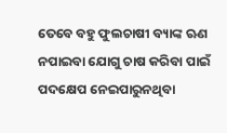ତେବେ ବହୁ ଫୁଲଚାଷୀ ବ୍ୟାଙ୍କ ଋଣ ନପାଇବା ଯୋଗୁ ଚାଷ କରିବା ପାଇଁ ପଦକ୍ଷେପ ନେଇପାରୁନଥିବା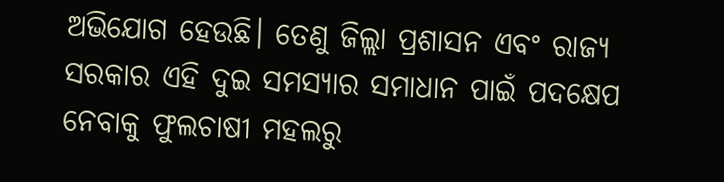ଅଭିଯୋଗ ହେଉଛି। ତେଣୁ ଜିଲ୍ଲା ପ୍ରଶାସନ ଏବଂ ରାଜ୍ୟ ସରକାର ଏହି ଦୁଇ ସମସ୍ୟାର ସମାଧାନ ପାଇଁ ପଦକ୍ଷେପ ନେବାକୁ ଫୁଲଚାଷୀ ମହଲରୁ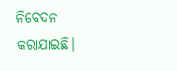ନିବେଦନ କରାଯାଇଛି।